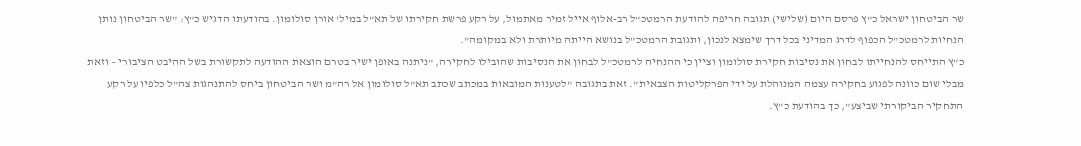שר הביטחון ישראל כ"ץ פרסם היום (שלישי) תגובה חריפה להודעת הרמטכ"ל רב-אלוף אייל זמיר מאתמול, על רקע פרשת חקירתו של תא"ל במיל' אורן סולומון. בהודעתו הדגיש כ"ץ: "שר הביטחון נותן הנחיות לרמטכ"ל הכפוף לדרג המדיני בכל דרך שימצא לנכון, ותגובת הרמטכ"ל בנושא הייתה מיותרת ולא במקומה".
כ"ץ התייחס להנחייתו לבחון את נסיבות חקירת סולומון וציין כי ההנחיה לרמטכ"ל לבחון את הנסיבות שהובילו לחקירה, "ניתנה באופן ישיר בטרם הוצאת ההודעה לתקשורת בשל ההיבט הציבורי – וזאת מבלי שום כוונה לפגוע בחקירה עצמה המנוהלת על ידי הפרקליטות הצבאית". זאת בתגובה "לטענות המובאות במכתב שכתב תא"ל סולומון אל רה"מ ושר הביטחון ביחס להתנהגות צה"ל כלפיו על רקע התחקיר הביקורתי שביצע", כך בהודעת כ"ץ.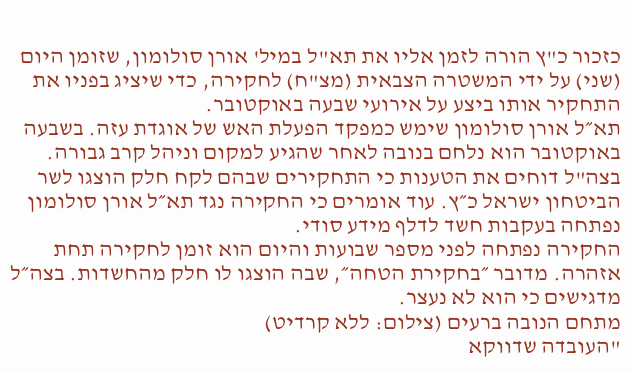כזכור כ"ץ הורה לזמן אליו את תא"ל במיל' אורן סולומון, שזומן היום (שני) על ידי המשטרה הצבאית (מצ"ח) לחקירה, כדי שיציג בפניו את התחקיר אותו ביצע על אירועי שבעה באוקטובר.
תא״ל אורן סולומון שימש כמפקד הפעלת האש של אוגדת עזה. בשבעה באוקטובר הוא נלחם בנובה לאחר שהגיע למקום וניהל קרב גבורה. בצה"ל דוחים את הטענות כי התחקירים שבהם לקח חלק הוצגו לשר הביטחון ישראל כ״ץ. עוד אומרים כי החקירה נגד תא״ל אורן סולומון נפתחה בעקבות חשד לדלף מידע סודי.
החקירה נפתחה לפני מספר שבועות והיום הוא זומן לחקירה תחת אזהרה. מדובר ״בחקירת הטחה״, שבה הוצגו לו חלק מהחשדות. בצה״ל מדגישים כי הוא לא נעצר.
מתחם הנובה ברעים (צילום: ללא קרדיט)
"העובדה שדווקא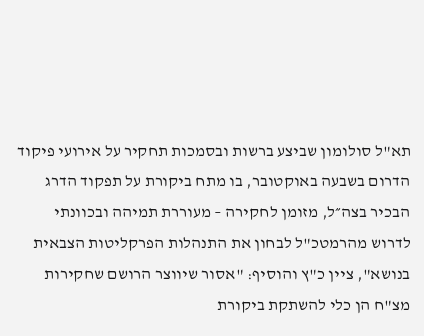תא"ל סולומון שביצע ברשות ובסמכות תחקיר על אירועי פיקוד הדרום בשבעה באוקטובר, בו מתח ביקורת על תפקוד הדרג הבכיר בצה״ל, מזומן לחקירה – מעוררת תמיהה ובכוונתי לדרוש מהרמטכ"ל לבחון את התנהלות הפרקליטות הצבאית בנושא", ציין כ"ץ והוסיף: "אסור שיווצר הרושם שחקירות מצ"ח הן כלי להשתקת ביקורת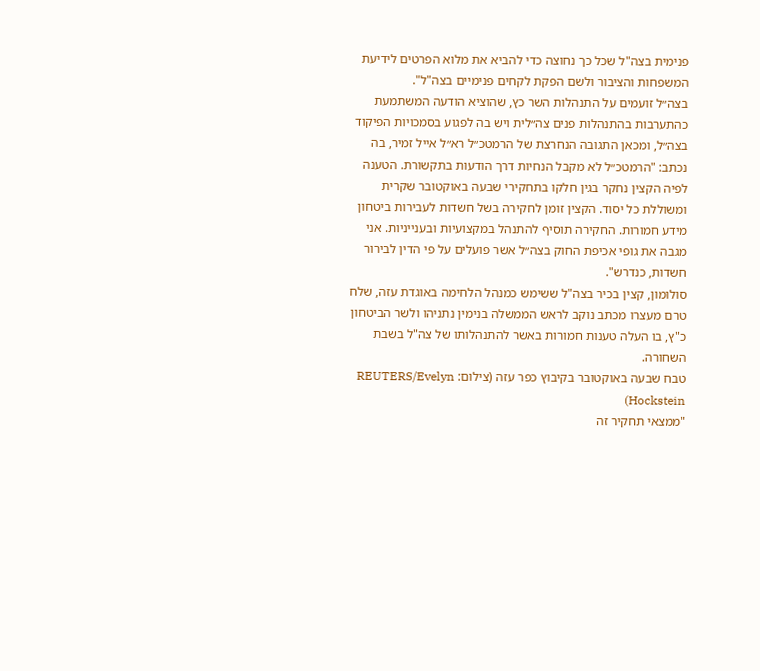פנימית בצה"ל שכל כך נחוצה כדי להביא את מלוא הפרטים לידיעת המשפחות והציבור ולשם הפקת לקחים פנימיים בצה"ל".
בצה״ל זועמים על התנהלות השר כץ, שהוציא הודעה המשתמעת כהתערבות בהתנהלות פנים צה״לית ויש בה לפגוע בסמכויות הפיקוד בצה״ל, ומכאן התגובה הנחרצת של הרמטכ״ל רא״ל אייל זמיר, בה נכתב: "הרמטכ״ל לא מקבל הנחיות דרך הודעות בתקשורת. הטענה לפיה הקצין נחקר בגין חלקו בתחקירי שבעה באוקטובר שקרית ומשוללת כל יסוד. הקצין זומן לחקירה בשל חשדות לעבירות ביטחון מידע חמורות. החקירה תוסיף להתנהל במקצועיות ובענייניות. אני מגבה את גופי אכיפת החוק בצה״ל אשר פועלים על פי הדין לבירור חשדות, כנדרש".
סולומון, קצין בכיר בצה"ל ששימש כמנהל הלחימה באוגדת עזה, שלח טרם מעצרו מכתב נוקב לראש הממשלה בנימין נתניהו ולשר הביטחון כ"ץ, בו העלה טענות חמורות באשר להתנהלותו של צה"ל בשבת השחורה.
טבח שבעה באוקטובר בקיבוץ כפר עזה (צילום: REUTERS/Evelyn Hockstein)
"ממצאי תחקיר זה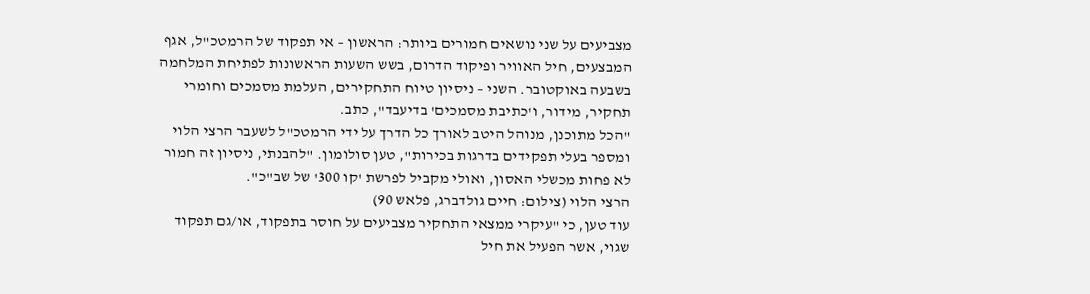מצביעים על שני נושאים חמורים ביותר: הראשון – אי תפקוד של הרמטכ"ל, אגף המבצעים, חיל האוויר ופיקוד הדרום, בשש השעות הראשונות לפתיחת המלחמה בשבעה באוקטובר. השני – ניסיון טיוח התחקירים, העלמת מסמכים וחומרי תחקיר, מידור, ו'כתיבת מסמכים' בדיעבד", כתב.
"הכל מתוכנן, מנוהל היטב לאורך כל הדרך על ידי הרמטכ"ל לשעבר הרצי הלוי ומספר בעלי תפקידים בדרגות בכירות", טען סולומון. "להבנתי, ניסיון זה חמור לא פחות מכשלי האסון, ואולי מקביל לפרשת 'קו 300' של שב"כ".
הרצי הלוי (צילום: חיים גולדברג, פלאש 90)
עוד טען, כי "עיקרי ממצאי התחקיר מצביעים על חוסר בתפקוד, או/גם תפקוד שגוי, אשר הפעיל את חיל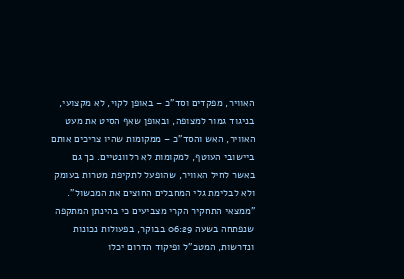האוויר, מפקדים וסד"כ – באופן לקוי, לא מקצועי, בניגוד גמור למצופה, ובאופן שאף הסיט את מעט האוויר, האש והסד"כ – ממקומות שהיו צריכים אותם ביישובי העוטף, למקומות לא רלוונטיים. כך גם באשר לחיל האוויר, שהופעל לתקיפת מטרות בעומק ולא לבלימת גלי המחבלים החוצים את המכשול".
"ממצאי התחקיר הקרי מצביעים כי בהינתן המתקפה שנפתחה בשעה 06:29 בבוקר, בפעולות נכונות ונדרשות, המטכ"ל ופיקוד הדרום יכלו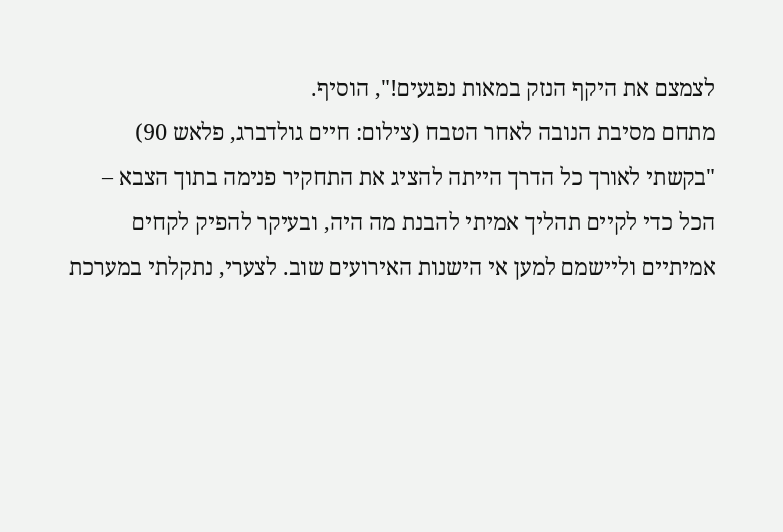לצמצם את היקף הנזק במאות נפגעים!", הוסיף.
מתחם מסיבת הנובה לאחר הטבח (צילום: חיים גולדברג, פלאש 90)
"בקשתי לאורך כל הדרך הייתה להציג את התחקיר פנימה בתוך הצבא – הכל כדי לקיים תהליך אמיתי להבנת מה היה, ובעיקר להפיק לקחים אמיתיים וליישמם למען אי הישנות האירועים שוב. לצערי, נתקלתי במערכת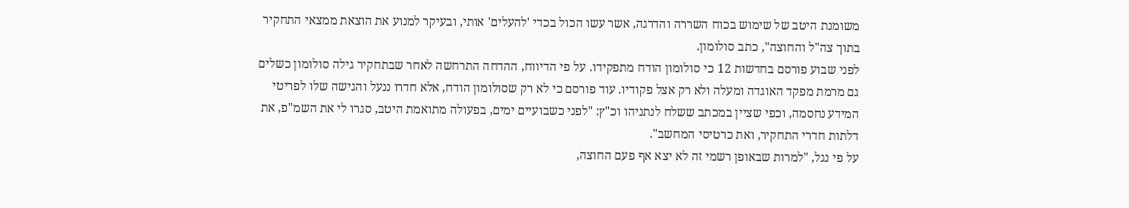משומנת היטב של שימוש בכוח השררה והדרגה, אשר עשו הכול בכדי 'להעלים' אותי, ובעיקר למנוע את הוצאת ממצאי התחקיר בתוך צה"ל והחוצה", כתב סולומון.
לפני שבוע פורסם בחדשות 12 כי סולומון הודח מתפקידו. על פי הדיווח, ההדחה התרחשה לאחר שבתחקיר גילה סולומון כשלים גם מרמת מפקד האוגדה ומעלה ולא רק אצל פקודיו. עוד פורסם כי לא רק שסולומון הודח, אלא חדרו ננעל והגישה שלו לפריטי המידע נחסמה, וכפי שציין במכתב ששלח לנתניהו וכ"ץ: "לפני כשבועיים ימים, בפעולה מתואמת היטב, סגרו לי את השמ"פ, את דלתות חדרי התחקיר, ואת כרטיסי המחשב".
על פי נגל, "למרות שבאופן רשמי זה לא יצא אף פעם החוצה,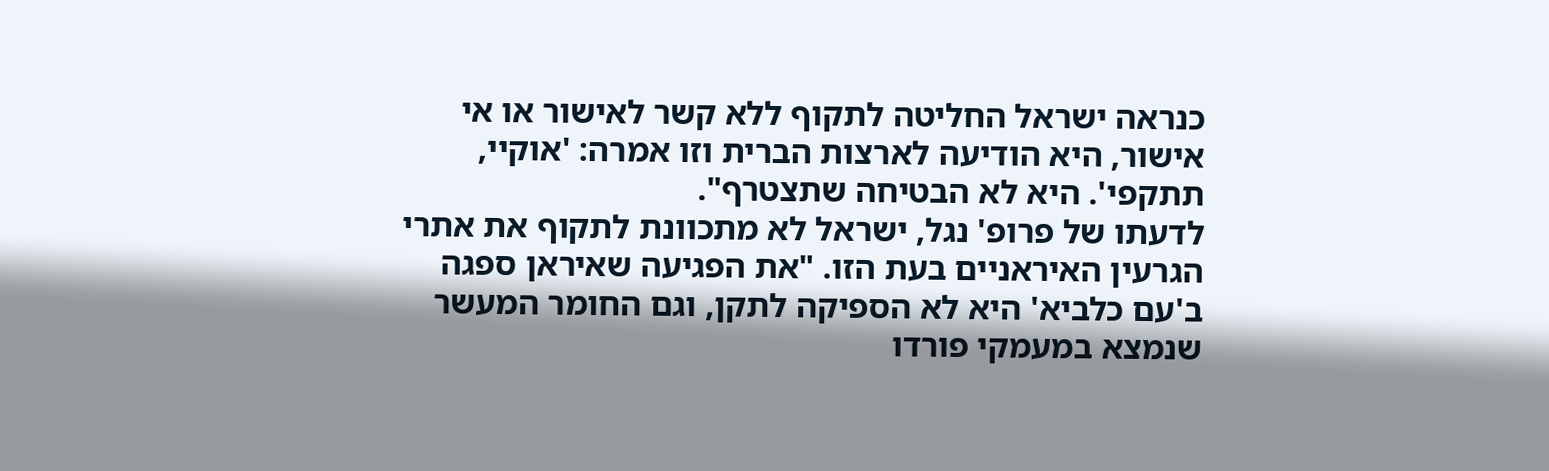כנראה ישראל החליטה לתקוף ללא קשר לאישור או אי אישור, היא הודיעה לארצות הברית וזו אמרה: 'אוקיי, תתקפי'. היא לא הבטיחה שתצטרף".
לדעתו של פרופ' נגל, ישראל לא מתכוונת לתקוף את אתרי הגרעין האיראניים בעת הזו. "את הפגיעה שאיראן ספגה ב'עם כלביא' היא לא הספיקה לתקן, וגם החומר המעשר שנמצא במעמקי פורדו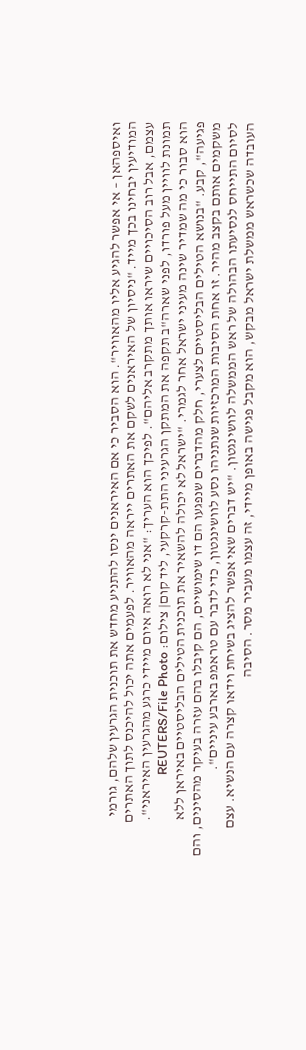ואיספהאן – אי אפשר להגיע אליו מהאוויר". הוא הסביר כי אם האיראנים ינסו להתניע מחדש את תוכנית הגרעין שלהם, גורמי המודיעין יבחינו בכך מייד. "ניסיון של האיראנים לשקם את האתרים ייראה מהאוויר. לפעמים אתה יכול להיכנס לתוך האתרים עצמם, אבל רוב הסיכויים שיראו אותך מתקרב אליהם". לפיכך הוא העריך: "אני לא רואה איום מיידי כרגע מהגרעין האיראני".
תמונת לוויין מעל פורדו, לפני שארה"ב תקפה את המתקן הגרעיני התת-קרקעי, ליד קום| צילום: REUTERS/File Photo
הוא סבור כי מה שמדיר שינה מעיני ישראל אחר לגמרי. "ישראל לא יכולה להשאיר את תוכנית הטילים הבליסטיים באיראן ללא פגיעה", קבע. "בנושא הטילים הבליסטיים לצערי, חלק מהדברים שנפגעו הם דו שימושיים, הם קיבלו בהם עזרה בעיקר מהסינים, והם משקמים אותם בקצב מהיר. זו אחת הסיבות המרכזיות שנתניהו נסע לוושינגטון, כדי לדבר עם טראמפ בארבע עיניים".
לסיום התייחס לנסיעתו הבהולה של ראש הממשלה לוושינגטון. "יש דברים שאי אפשר להציג בשיחת וידאו קצרה עם הנשיא. עצם העובדה שכשראש ממשלת ישראל מבקש, הוא מקבל פגישה באופן מיידי, זה עצמו מעביר מסר. הסיבה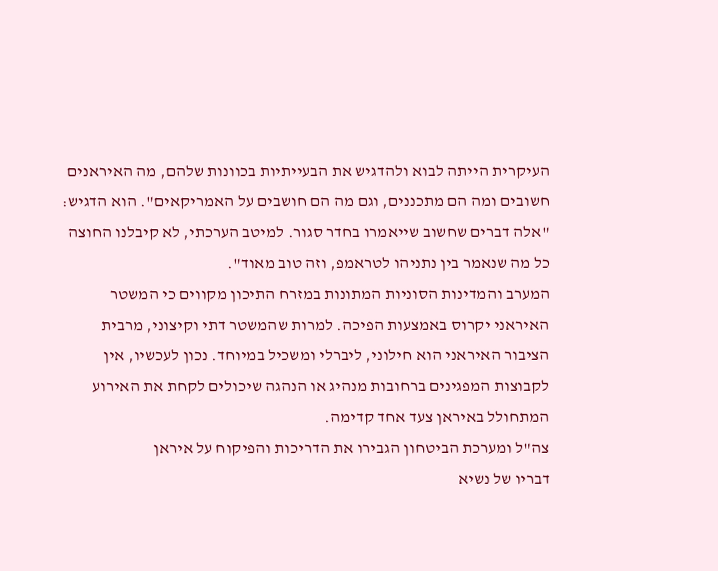העיקרית הייתה לבוא ולהדגיש את הבעייתיות בכוונות שלהם, מה האיראנים חשובים ומה הם מתכננים, וגם מה הם חושבים על האמריקאים". הוא הדגיש: "אלה דברים שחשוב שייאמרו בחדר סגור. למיטב הערכתי, לא קיבלנו החוצה כל מה שנאמר בין נתניהו לטראמפ, וזה טוב מאוד".
המערב והמדינות הסוניות המתונות במזרח התיכון מקווים כי המשטר האיראני יקרוס באמצעות הפיכה. למרות שהמשטר דתי וקיצוני, מרבית הציבור האיראני הוא חילוני, ליברלי ומשכיל במיוחד. נכון לעכשיו, אין לקבוצות המפגינים ברחובות מנהיג או הנהגה שיכולים לקחת את האירוע המתחולל באיראן צעד אחד קדימה.
צה"ל ומערכת הביטחון הגבירו את הדריכות והפיקוח על איראן
דבריו של נשיא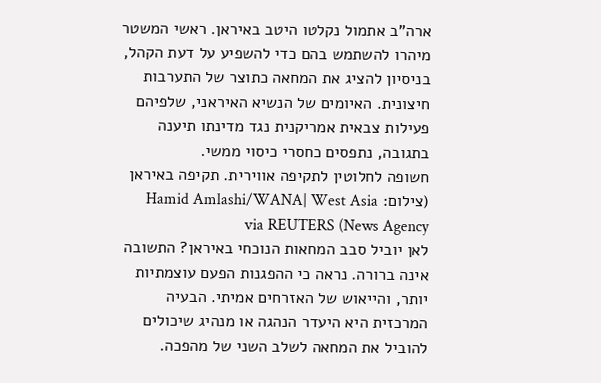ארה"ב אתמול נקלטו היטב באיראן. ראשי המשטר מיהרו להשתמש בהם כדי להשפיע על דעת הקהל, בניסיון להציג את המחאה כתוצר של התערבות חיצונית. האיומים של הנשיא האיראני, שלפיהם פעילות צבאית אמריקנית נגד מדינתו תיענה בתגובה, נתפסים כחסרי כיסוי ממשי.
חשופה לחלוטין לתקיפה אווירית. תקיפה באיראן (צילום: Hamid Amlashi/WANA| West Asia News Agency) via REUTERS
לאן יוביל סבב המחאות הנוכחי באיראן? התשובה אינה ברורה. נראה כי ההפגנות הפעם עוצמתיות יותר, והייאוש של האזרחים אמיתי. הבעיה המרכזית היא היעדר הנהגה או מנהיג שיכולים להוביל את המחאה לשלב השני של מהפכה.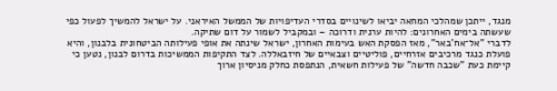מנגד, ייתכן שמהלכי המחאה יביאו לשינויים בסדרי העדיפויות של הממשל האיראני. על ישראל להמשיך לפעול כפי שעשתה בימים האחרונים: להיות ערנית ודרוכה – ובמקביל לשמור על דום שתיקה.
לדברי "אל־אח'באר", מאז הפסקת האש בעימות האחרון, ישראל שינתה את אופי פעילותה הביטחונית בלבנון, והיא פועלת כנגד מרכיבים אזרחיים, פוליטיים וצבאיים של חיזבאללה. לצד התקיפות הממשיכות בדרום לבנון, נטען כי קיימת כעת "שכבה חדשה" של פעילות חשאית, הנתפסת כחלק מניסיון ארוך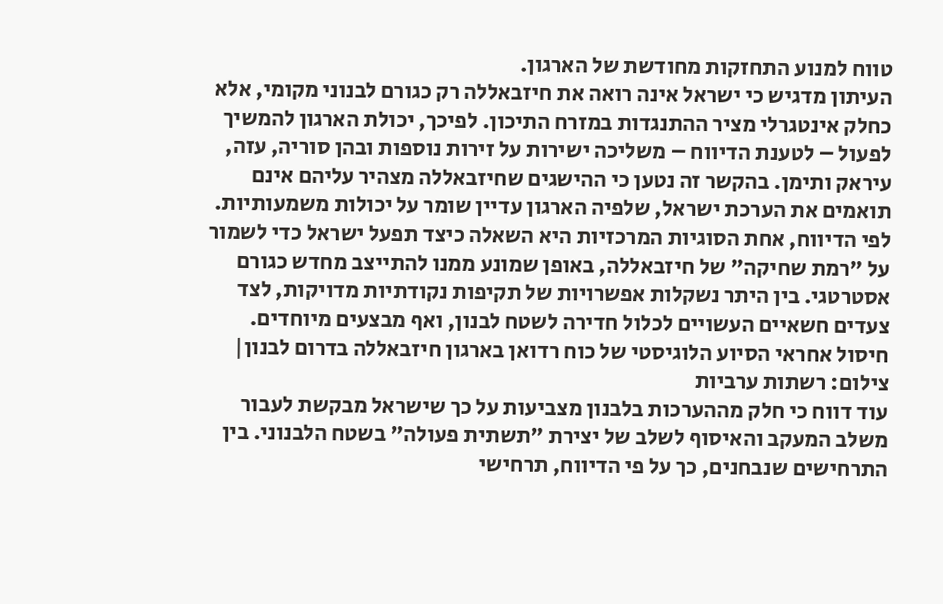טווח למנוע התחזקות מחודשת של הארגון.
העיתון מדגיש כי ישראל אינה רואה את חיזבאללה רק כגורם לבנוני מקומי, אלא כחלק אינטגרלי מציר ההתנגדות במזרח התיכון. לפיכך, יכולת הארגון להמשיך לפעול – לטענת הדיווח – משליכה ישירות על זירות נוספות ובהן סוריה, עזה, עיראק ותימן. בהקשר זה נטען כי ההישגים שחיזבאללה מצהיר עליהם אינם תואמים את הערכת ישראל, שלפיה הארגון עדיין שומר על יכולות משמעותיות.
לפי הדיווח, אחת הסוגיות המרכזיות היא השאלה כיצד תפעל ישראל כדי לשמור על "רמת שחיקה" של חיזבאללה, באופן שמונע ממנו להתייצב מחדש כגורם אסטרטגי. בין היתר נשקלות אפשרויות של תקיפות נקודתיות מדויקות, לצד צעדים חשאיים העשויים לכלול חדירה לשטח לבנון, ואף מבצעים מיוחדים.
חיסול אחראי הסיוע הלוגיסטי של כוח רדואן בארגון חיזבאללה בדרום לבנון| צילום: רשתות ערביות
עוד דווח כי חלק מההערכות בלבנון מצביעות על כך שישראל מבקשת לעבור משלב המעקב והאיסוף לשלב של יצירת "תשתית פעולה" בשטח הלבנוני. בין התרחישים שנבחנים, כך על פי הדיווח, תרחישי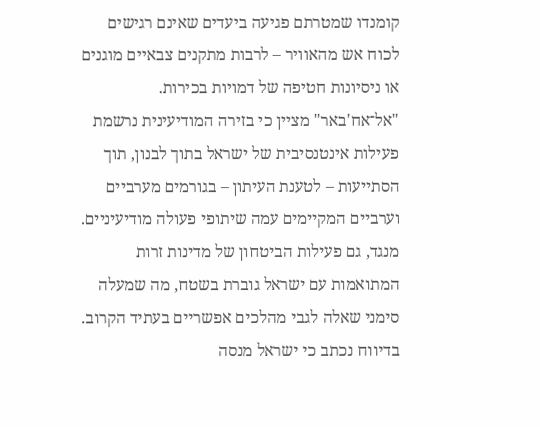קומנדו שמטרתם פגיעה ביעדים שאינם רגישים לכוח אש מהאוויר – לרבות מתקנים צבאיים מוגנים או ניסיונות חטיפה של דמויות בכירות.
"אל־אח'באר" מציין כי בזירה המודיעינית נרשמת פעילות אינטנסיבית של ישראל בתוך לבנון, תוך הסתייעות – לטענת העיתון – בגורמים מערביים וערביים המקיימים עמה שיתופי פעולה מודיעיניים. מנגד, גם פעילות הביטחון של מדינות זרות המתואמות עם ישראל גוברת בשטח, מה שמעלה סימני שאלה לגבי מהלכים אפשריים בעתיד הקרוב.
בדיווח נכתב כי ישראל מנסה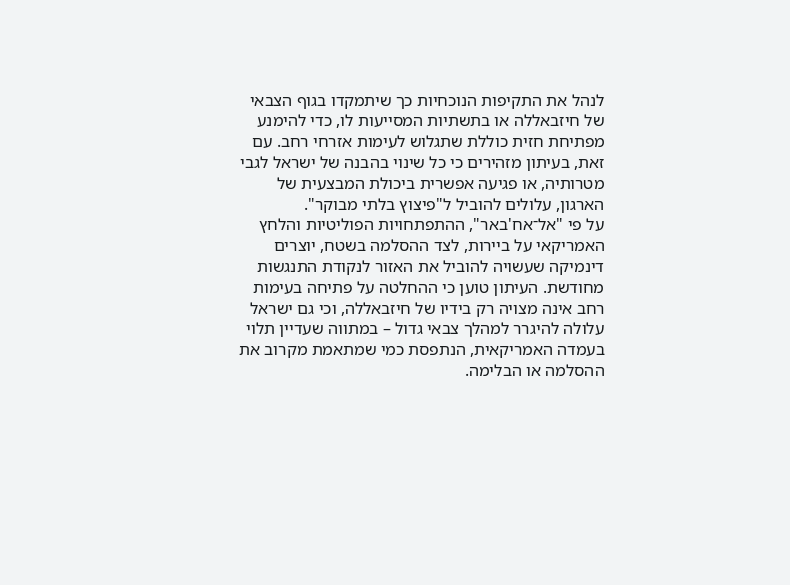לנהל את התקיפות הנוכחיות כך שיתמקדו בגוף הצבאי של חיזבאללה או בתשתיות המסייעות לו, כדי להימנע מפתיחת חזית כוללת שתגלוש לעימות אזרחי רחב. עם זאת, בעיתון מזהירים כי כל שינוי בהבנה של ישראל לגבי מטרותיה, או פגיעה אפשרית ביכולת המבצעית של הארגון, עלולים להוביל ל"פיצוץ בלתי מבוקר".
על פי "אל־אח'באר", ההתפתחויות הפוליטיות והלחץ האמריקאי על ביירות, לצד ההסלמה בשטח, יוצרים דינמיקה שעשויה להוביל את האזור לנקודת התנגשות מחודשת. העיתון טוען כי ההחלטה על פתיחה בעימות רחב אינה מצויה רק בידיו של חיזבאללה, וכי גם ישראל עלולה להיגרר למהלך צבאי גדול – במתווה שעדיין תלוי בעמדה האמריקאית, הנתפסת כמי שמתאמת מקרוב את ההסלמה או הבלימה.